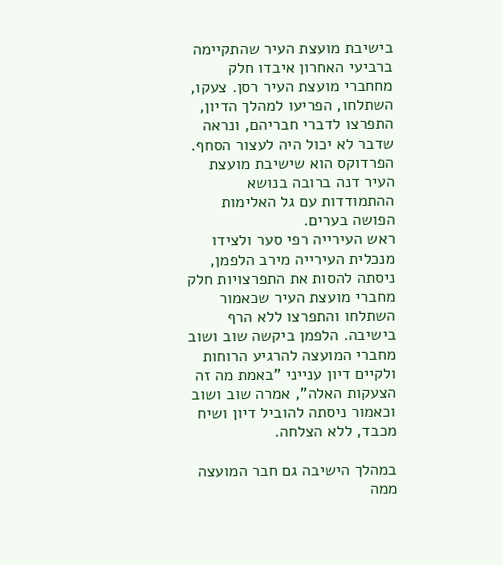בישיבת מועצת העיר שהתקיימה ברביעי האחרון איבדו חלק מחחברי מועצת העיר רסן. צעקו, השתלחו, הפריעו למהלך הדיון, התפרצו לדברי חבריהם, ונראה שדבר לא יכול היה לעצור הסחף. הפרדוקס הוא שישיבת מועצת העיר דנה ברובה בנושא ההתמודדות עם גל האלימות הפושה בערים.
ראש העירייה רפי סער ולצידו מנכלית העירייה מירב הלפמן, ניסתה להסות את התפרצויות חלק מחברי מועצת העיר שכאמור השתלחו והתפרצו ללא הרף בישיבה. הלפמן ביקשה שוב ושוב מחברי המועצה להרגיע הרוחות ולקיים דיון ענייני "באמת מה זה הצעקות האלה", אמרה שוב ושוב וכאמור ניסתה להוביל דיון ושיח מכבד, ללא הצלחה.

במהלך הישיבה גם חבר המועצה ממה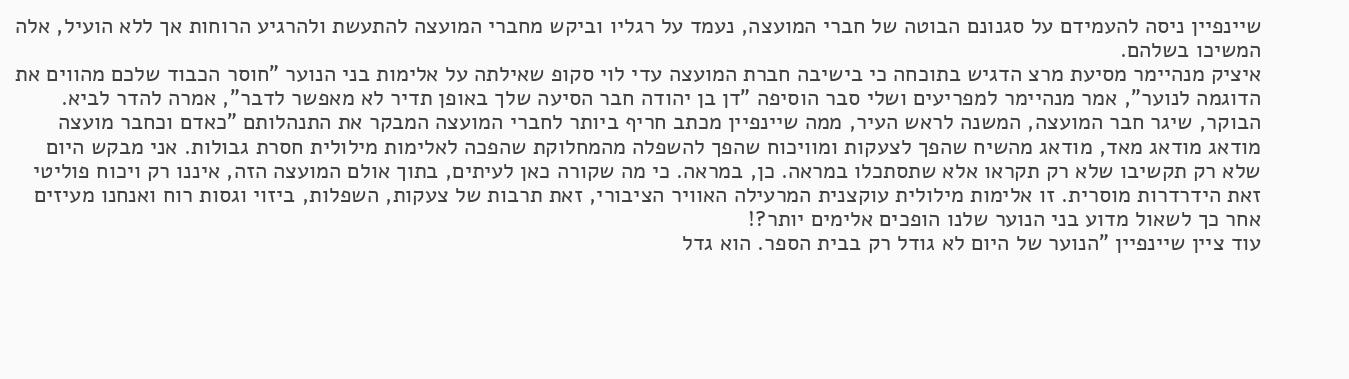שיינפיין ניסה להעמידם על סגנונם הבוטה של חברי המועצה, נעמד על רגליו וביקש מחברי המועצה להתעשת ולהרגיע הרוחות אך ללא הועיל, אלה המשיכו בשלהם.
איציק מנהיימר מסיעת מרצ הדגיש בתוכחה כי בישיבה חברת המועצה עדי לוי סקופ שאילתה על אלימות בני הנוער "חוסר הכבוד שלכם מהווים את הדוגמה לנוער", אמר מנהיימר למפריעים ושלי סבר הוסיפה "דן בן יהודה חבר הסיעה שלך באופן תדיר לא מאפשר לדבר", אמרה להדר לביא.
הבוקר, שיגר חבר המועצה, המשנה לראש העיר, ממה שיינפיין מכתב חריף ביותר לחברי המועצה המבקר את התנהלותם "כאדם וכחבר מועצה מודאג מודאג מאד, מודאג מהשיח שהפך לצעקות ומוויכוח שהפך להשפלה מהמחלוקת שהפכה לאלימות מילולית חסרת גבולות. אני מבקש היום שלא רק תקשיבו שלא רק תקראו אלא שתסתכלו במראה. כן, במראה. כי מה שקורה כאן לעיתים, בתוך אולם המועצה הזה, איננו רק ויכוח פוליטי זאת הידרדרות מוסרית. זו אלימות מילולית עוקצנית המרעילה האוויר הציבורי, זאת תרבות של צעקות, השפלות, ביזוי וגסות רוח ואנחנו מעיזים אחר כך לשאול מדוע בני הנוער שלנו הופכים אלימים יותר?!
עוד ציין שיינפיין "הנוער של היום לא גודל רק בבית הספר. הוא גדל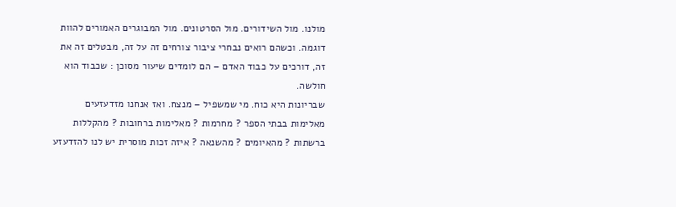מולנו. מול השידורים. מול הסרטונים. מול המבוגרים האמורים להוות דוגמה. וכשהם רואים נבחרי ציבור צורחים זה על זה, מבטלים זה את זה, דורכים על כבוד האדם – הם לומדים שיעור מסוכן : שכבוד הוא חולשה.
שבריונות היא כוח. מי שמשפיל – מנצח. ואז אנחנו מזדעזעים מאלימות בבתי הספר ? מחרמות ? מאלימות ברחובות ? מהקללות ברשתות ? מהאיומים ? מהשנאה ? איזה זכות מוסרית יש לנו להזדעזע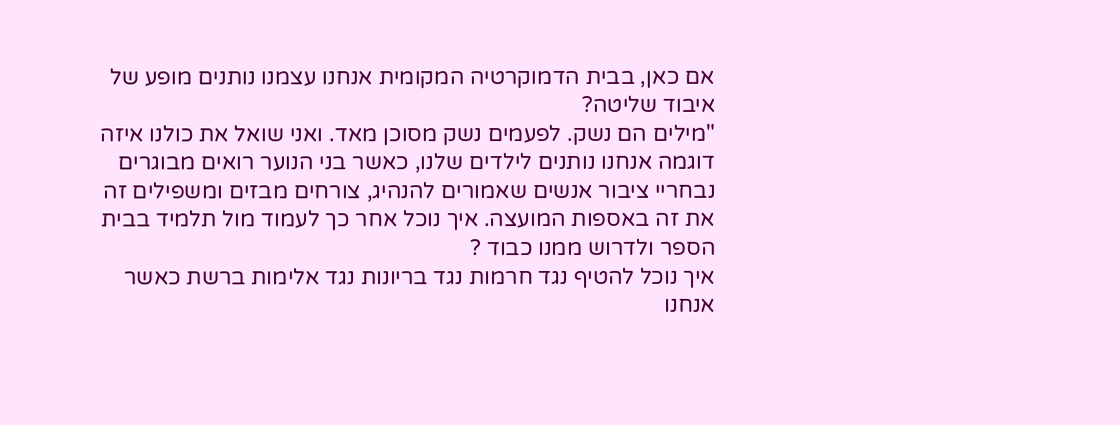אם כאן, בבית הדמוקרטיה המקומית אנחנו עצמנו נותנים מופע של איבוד שליטה?
"מילים הם נשק. לפעמים נשק מסוכן מאד. ואני שואל את כולנו איזה דוגמה אנחנו נותנים לילדים שלנו, כאשר בני הנוער רואים מבוגרים נבחריי ציבור אנשים שאמורים להנהיג, צורחים מבזים ומשפילים זה את זה באספות המועצה. איך נוכל אחר כך לעמוד מול תלמיד בבית הספר ולדרוש ממנו כבוד ?
איך נוכל להטיף נגד חרמות נגד בריונות נגד אלימות ברשת כאשר אנחנו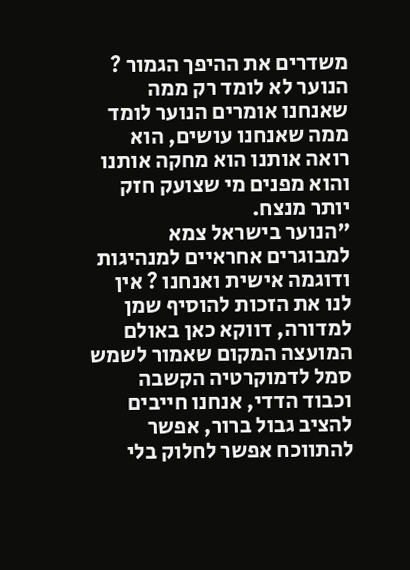משדרים את ההיפך הגמור ? הנוער לא לומד רק ממה שאנחנו אומרים הנוער לומד ממה שאנחנו עושים, הוא רואה אותנו הוא מחקה אותנו והוא מפנים מי שצועק חזק יותר מנצח.
"הנוער בישראל צמא למבוגרים אחראיים למנהיגות ודוגמה אישית ואנחנו ? אין לנו את הזכות להוסיף שמן למדורה, דווקא כאן באולם המועצה המקום שאמור לשמש סמל לדמוקרטיה הקשבה וכבוד הדדי, אנחנו חייבים להציב גבול ברור, אפשר להתווכח אפשר לחלוק בלי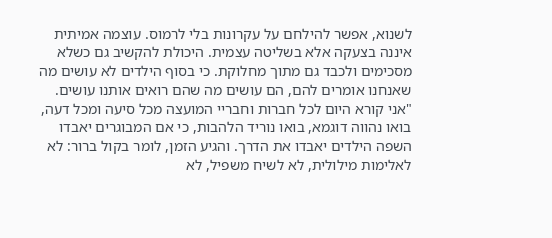לשנוא, אפשר להילחם על עקרונות בלי לרמוס. עוצמה אמיתית איננה בצעקה אלא בשליטה עצמית. היכולת להקשיב גם כשלא מסכימים ולכבד גם מתוך מחלוקת. כי בסוף הילדים לא עושים מה שאנחנו אומרים להם, הם עושים מה שהם רואים אותנו עושים.
"אני קורא היום לכל חברות וחבריי המועצה מכל סיעה ומכל דעה, בואו נהווה דוגמא, בואו נוריד הלהבות, כי אם המבוגרים יאבדו השפה הילדים יאבדו את הדרך. והגיע הזמן, לומר בקול ברור: לא לאלימות מילולית, לא לשיח משפיל, לא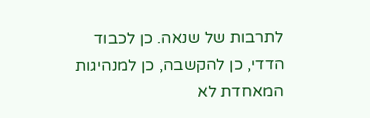לתרבות של שנאה. כן לכבוד הדדי, כן להקשבה, כן למנהיגות המאחדת לא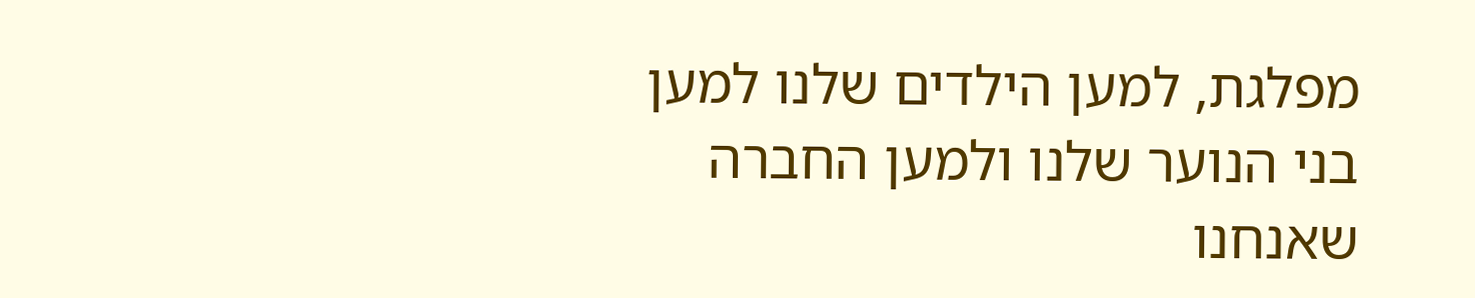מפלגת, למען הילדים שלנו למען בני הנוער שלנו ולמען החברה שאנחנו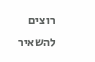רוצים להשאיר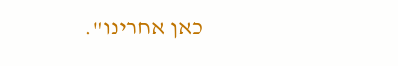כאן אחרינו".